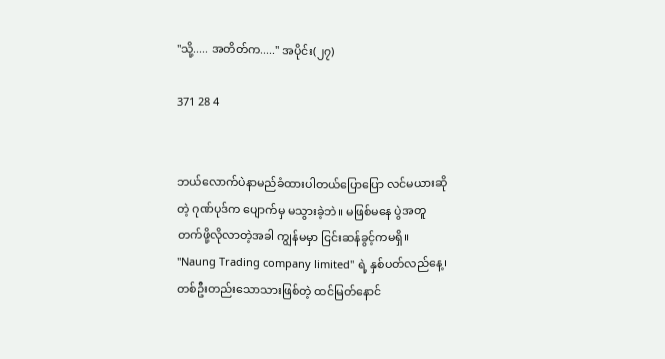"သို့..... အတိတ်က....." အပိုင်း(၂၇)

371 28 4


ဘယ်လောက်ပဲနာမည်ခံထားပါတယ်ပြောပြော လင်မယားဆိုတဲ့ ဂုဏ်ပုဒ်က ပျောက်မှ မသွားခဲ့ဘဲ။ မဖြစ်မနေ ပွဲအတူတက်ဖို့လိုလာတဲ့အခါ ကျွန်မမှာ ငြင်းဆန်ခွင့်ကမရှိ။ "Naung Trading company limited" ရဲ့ နှစ်ပတ်လည်နေ့၊ တစ်ဦးတည်းသောသားဖြစ်တဲ့ ထင်မြတ်နောင်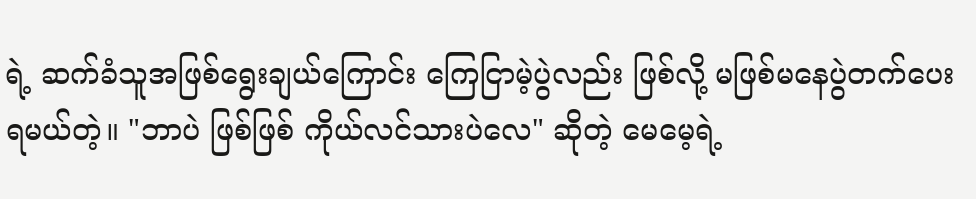ရဲ့ ဆက်ခံသူအဖြစ်ရွေးချယ်ကြောင်း ကြေငြာမဲ့ပွဲလည်း ဖြစ်လို့ မဖြစ်မနေပွဲတက်ပေးရမယ်တဲ့။ "ဘာပဲ ဖြစ်ဖြစ် ကိုယ်လင်သားပဲလေ" ဆိုတဲ့ မေမေ့ရဲ့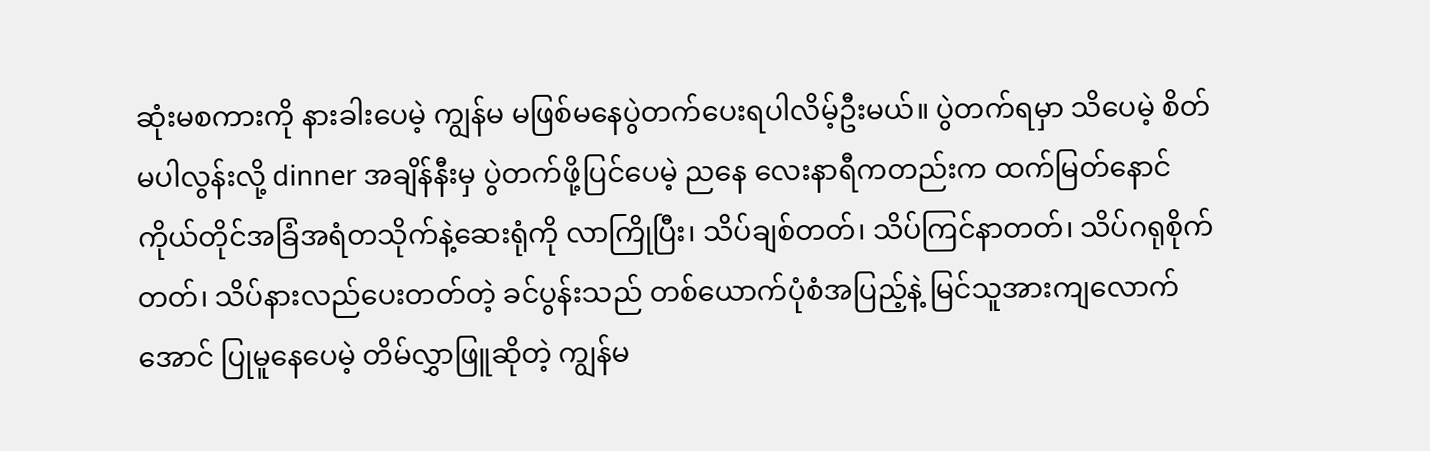ဆုံးမစကားကို နားခါးပေမဲ့ ကျွန်မ မဖြစ်မနေပွဲတက်ပေးရပါလိမ့်ဦးမယ်။ ပွဲတက်ရမှာ သိပေမဲ့ စိတ်မပါလွန်းလို့ dinner အချိန်နီးမှ ပွဲတက်ဖို့ပြင်ပေမဲ့ ညနေ လေးနာရီကတည်းက ထက်မြတ်နောင်ကိုယ်တိုင်အခြံအရံတသိုက်နဲ့ဆေးရုံကို လာကြိုပြီး၊ သိပ်ချစ်တတ်၊ သိပ်ကြင်နာတတ်၊ သိပ်ဂရုစိုက်တတ်၊ သိပ်နားလည်ပေးတတ်တဲ့ ခင်ပွန်းသည် တစ်ယောက်ပုံစံအပြည့်နဲ့ မြင်သူအားကျလောက်အောင် ပြုမူနေပေမဲ့ တိမ်လွှာဖြူဆိုတဲ့ ကျွန်မ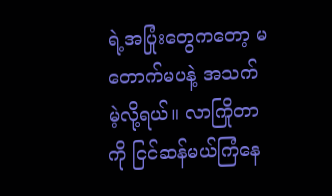ရဲ့အပြုံးတွေကတော့ မတောက်မပနဲ့ အသက်မဲ့လို့ရယ်။ လာကြိုတာကို ငြင်ဆန်မယ်ကြံနေ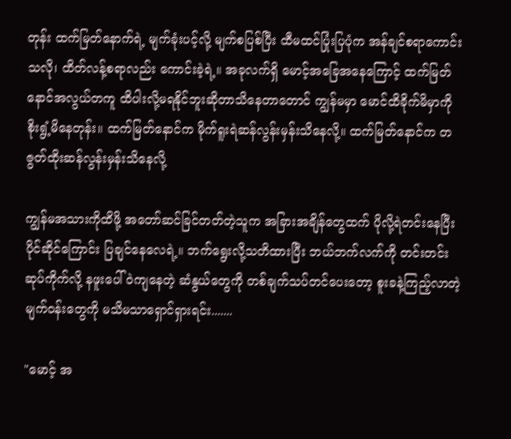တုန်း ထက်မြတ်နောက်ရဲ့ မျက်ခုံးပင့်လို့ မျက်စပြစ်ပြီး ထီမထင်ပြုံးပြပုံက အန်ချင်စရာကောင်းသလို၊ ထိတ်လန့်စရာလည်း ကောင်းခဲ့ရဲ့။ အခုလက်ရှိ မောင့်အခြေအနေကြောင့် ထက်မြတ်နောင်အလွယ်တကူ ထိပါးလို့မရနိုင်ဘူးဆိုတာသိနေတာတောင် ကျွန်မမှာ မောင်ထိခိုက်မိမှာကို စိုးရွံ့မိနေတုန်း။ ထက်မြတ်နောင်က မိုက်ရူးရဲဆန်လွန်းမှန်းသိနေလို့။ ထက်မြတ်နောင်က တဇွတ်ထိုးဆန်လွန်းမှန်းသိနေလို့

ကျွန်မအသားကိုထိဖို့ အတော်ဆင်ခြင်တတ်တဲ့သူက အခြားအချိန်တွေထက် ပိုလို့ရဲတင်းနေပြီး ပိုင်ဆိုင်ကြောင်း ပြချင်နေလေရဲ့။ ဘက်ရွေးလို့သတိထားပြီး ဘယ်ဘက်လက်ကို တင်းတင်းဆုပ်ကိုက်လို့ နဖူးပေါ်ဝဲကျနေတဲ့ ဆံနွယ်တွေကို တစ်ချက်သပ်တင်ပေးတော့ စူးခနဲ့ကြည့်လာတဲ့မျက်ဝန်းတွေကို မသိမသာရှောင်ရှားရင်း.......

"မောင့် အ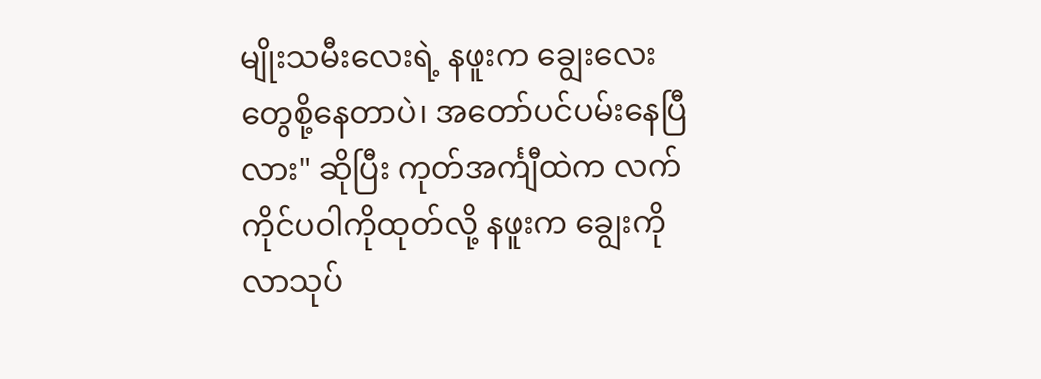မျိုးသမီးလေးရဲ့ နဖူးက ချွေးလေးတွေစို့နေတာပဲ၊ အတော်ပင်ပမ်းနေပြီလား" ဆိုပြီး ကုတ်အင်္ကျီထဲက လက်ကိုင်ပဝါကိုထုတ်လို့ နဖူးက ချွေးကိုလာသုပ်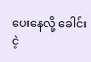ပေးနေလို့ ခေါင်းငဲ့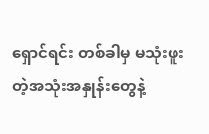ရှောင်ရင်း တစ်ခါမှ မသုံးဖူးတဲ့အသုံးအနှုန်းတွေနဲ့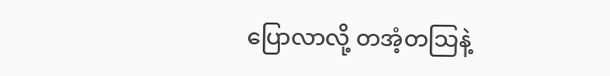ပြောလာလို့ တအံ့တသြနဲ့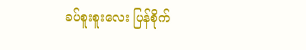ခပ်စူးစူးလေး ပြန်စိုက်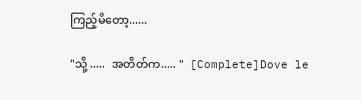ကြည့်မိတော့......

"သို့ .....  အတိတ်က..... "  [Complete]Dove le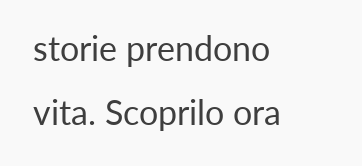storie prendono vita. Scoprilo ora